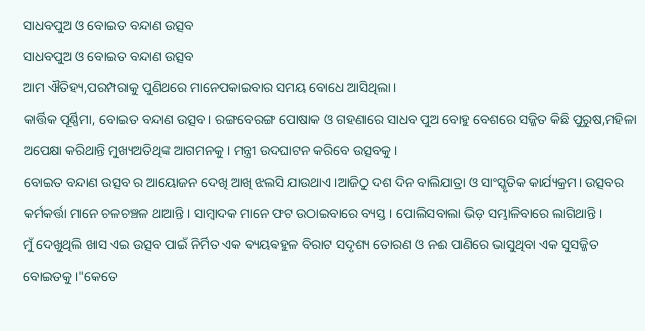ସାଧବପୁଅ ଓ ବୋଇତ ବନ୍ଦାଣ ଉତ୍ସବ
ସାଧବପୁଅ ଓ ବୋଇତ ବନ୍ଦାଣ ଉତ୍ସବ
ଆମ ଐତିହ୍ୟ,ପରମ୍ପରାକୁ ପୁଣିଥରେ ମାନେପକାଇବାର ସମୟ ବୋଧେ ଆସିଥିଲା।
କାର୍ତ୍ତିକ ପୂର୍ଣ୍ଣିମା, ବୋଇତ ବନ୍ଦାଣ ଉତ୍ସବ। ରଙ୍ଗବେରଙ୍ଗ ପୋଷାକ ଓ ଗହଣାରେ ସାଧବ ପୁଅ ବୋହୁ ବେଶରେ ସଜ୍ଜିତ କିଛି ପୁରୁଷ,ମହିଳା ଅପେକ୍ଷା କରିଥାନ୍ତି ମୁଖ୍ୟଅତିଥିଙ୍କ ଆଗମନକୁ। ମନ୍ତ୍ରୀ ଉଦଘାଟନ କରିବେ ଉତ୍ସବକୁ।
ବୋଇତ ବନ୍ଦାଣ ଉତ୍ସବ ର ଆୟୋଜନ ଦେଖି ଆଖି ଝଲସି ଯାଉଥାଏ।ଆଜିଠୁ ଦଶ ଦିନ ବାଲିଯାତ୍ରା ଓ ସାଂସ୍କୃତିକ କାର୍ଯ୍ୟକ୍ରମ। ଉତ୍ସବର କର୍ମକର୍ତ୍ତା ମାନେ ଚଳଚଞ୍ଚଳ ଥାଆନ୍ତି। ସାମ୍ବାଦକ ମାନେ ଫଟ ଉଠାଇବାରେ ବ୍ୟସ୍ତ। ପୋଲିସବାଲା ଭିଡ଼ ସମ୍ଭାଳିବାରେ ଲାଗିଥାନ୍ତି।
ମୁଁ ଦେଖୁଥିଲି ଖାସ ଏଇ ଉତ୍ସବ ପାଇଁ ନିର୍ମିତ ଏକ ଵ୍ୟୟଵହୁଳ ବିରାଟ ସଦୃଶ୍ୟ ତୋରଣ ଓ ନଈ ପାଣିରେ ଭାସୁଥିବା ଏକ ସୁସଜ୍ଜିତ ବୋଇତକୁ।"କେତେ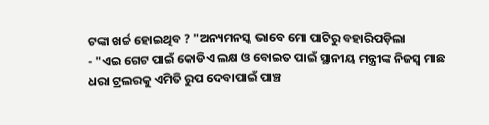ଟଙ୍କା ଖର୍ଚ୍ଚ ହୋଇଥିବ ? "ଅନ୍ୟମନସ୍କ ଭାବେ ମୋ ପାଟିରୁ ବହାରିପଡ଼ିଲା
- "ଏଇ ଗେଟ ପାଇଁ କୋଡିଏ ଲକ୍ଷ ଓ ବୋଇତ ପାଇଁ ସ୍ଥାନୀୟ ମନ୍ତ୍ରୀଙ୍କ ନିଜସ୍ୱ ମାଛ ଧରା ଟ୍ରଲରକୁ ଏମିତି ରୁପ ଦେବାପାଇଁ ପାଞ୍ଚ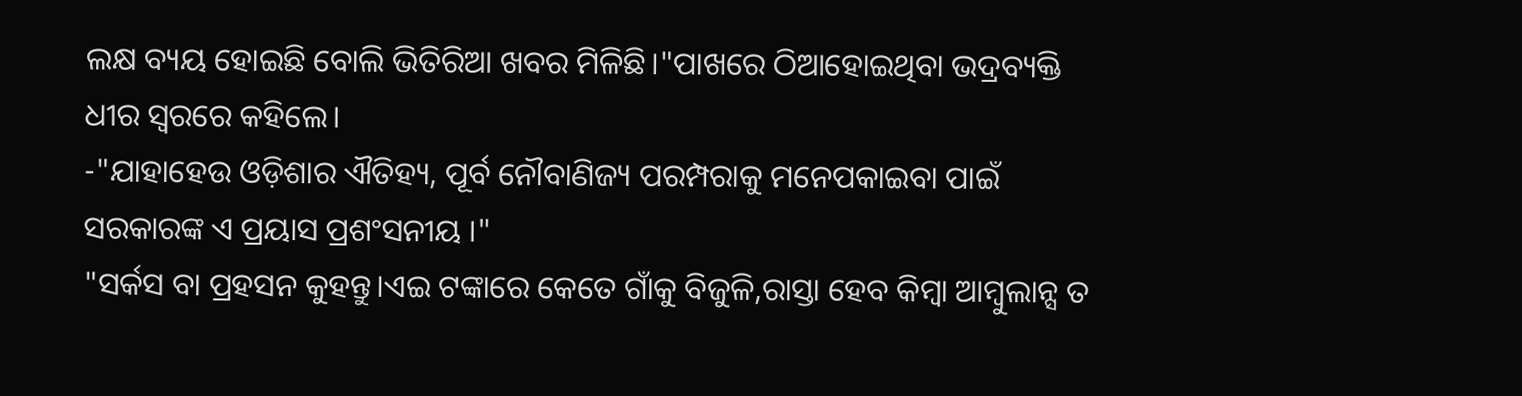ଲକ୍ଷ ବ୍ୟୟ ହୋଇଛି ବୋଲି ଭିତିରିଆ ଖବର ମିଳିଛି।"ପାଖରେ ଠିଆହୋଇଥିବା ଭଦ୍ରବ୍ୟକ୍ତି ଧୀର ସ୍ୱରରେ କହିଲେ।
-"ଯାହାହେଉ ଓଡ଼ିଶାର ଐତିହ୍ୟ, ପୂର୍ବ ନୌବାଣିଜ୍ୟ ପରମ୍ପରାକୁ ମନେପକାଇବା ପାଇଁ ସରକାରଙ୍କ ଏ ପ୍ରୟାସ ପ୍ରଶଂସନୀୟ ।"
"ସର୍କସ ବା ପ୍ରହସନ କୁହନ୍ତୁ।ଏଇ ଟଙ୍କାରେ କେତେ ଗାଁକୁ ବିଜୁଳି,ରାସ୍ତା ହେବ କିମ୍ବା ଆମ୍ବୁଲାନ୍ସ ତ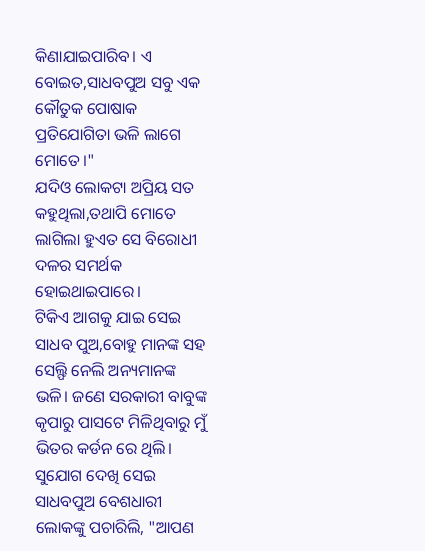କିଣାଯାଇପାରିବ। ଏ ବୋଇତ,ସାଧବପୁଅ ସବୁ ଏକ କୌତୁକ ପୋଷାକ ପ୍ରତିଯୋଗିତା ଭଳି ଲାଗେ ମୋତେ।"
ଯଦିଓ ଲୋକଟା ଅପ୍ରିୟ ସତ କହୁଥିଲା,ତଥାପି ମୋତେ ଲାଗିଲା ହୁଏତ ସେ ବିରୋଧୀ ଦଳର ସମର୍ଥକ ହୋଇଥାଇପାରେ।
ଟିକିଏ ଆଗକୁ ଯାଇ ସେଇ ସାଧବ ପୁଅ,ବୋହୁ ମାନଙ୍କ ସହ ସେଲ୍ଫି ନେଲି ଅନ୍ୟମାନଙ୍କ ଭଳି। ଜଣେ ସରକାରୀ ବାବୁଙ୍କ କୃପାରୁ ପାସଟେ ମିଳିଥିବାରୁ ମୁଁ ଭିତର କର୍ଡନ ରେ ଥିଲି।
ସୁଯୋଗ ଦେଖି ସେଇ ସାଧବପୁଅ ବେଶଧାରୀ ଲୋକଙ୍କୁ ପଚାରିଲି, "ଆପଣ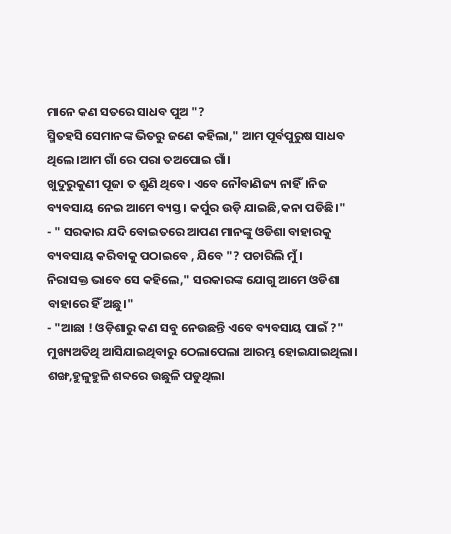ମାନେ କଣ ସତରେ ସାଧବ ପୁଅ "?
ସ୍ମିତହସି ସେମାନଙ୍କ ଭିତରୁ ଜଣେ କହିଲା," ଆମ ପୂର୍ବପୁରୁଷ ସାଧବ ଥିଲେ।ଆମ ଗାଁ ରେ ପରା ତଅପୋଇ ଗାଁ।
ଖୁଦୁରୁକୁଣୀ ପୂଜା ତ ଶୁଣି ଥିବେ। ଏବେ ନୌବାଣିଜ୍ୟ ନାହିଁ।ନିଜ ବ୍ୟବସାୟ ନେଇ ଆମେ ବ୍ୟସ୍ତ। କର୍ପୁର ଉଡ଼ି ଯାଇଛି,କନା ପଡିଛି।"
- " ସରକାର ଯଦି ବୋଇତରେ ଆପଣ ମାନଙ୍କୁ ଓଡିଶା ବାହାରକୁ ବ୍ୟବସାୟ କରିବାକୁ ପଠାଇବେ , ଯିବେ "? ପଚାରିଲି ମୁଁ।
ନିରାସକ୍ତ ଭାବେ ସେ କହିଲେ," ସରକାରଙ୍କ ଯୋଗୁ ଆମେ ଓଡିଶା ବାହାରେ ହିଁ ଅଛୁ।"
- "ଆଛା ! ଓଡ଼ିଶାରୁ କଣ ସବୁ ନେଉଛନ୍ତି ଏବେ ବ୍ୟବସାୟ ପାଇଁ ?"
ମୁଖ୍ୟଅତିଥି ଆସିଯାଇଥିବାରୁ ଠେଲାପେଲା ଆରମ୍ଭ ହୋଇଯାଇଥିଲା। ଶଙ୍ଖ,ହୁଳୁହୁଳି ଶବ୍ଦରେ ଉଛୁଳି ପଡୁଥିଲା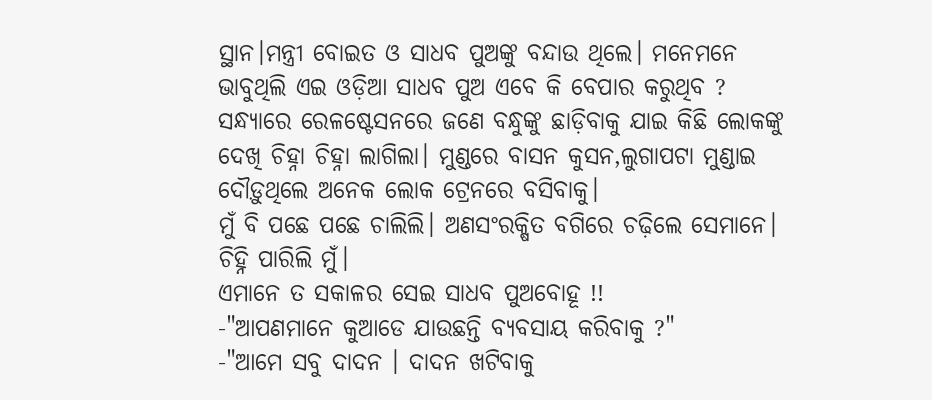ସ୍ଥାନ।ମନ୍ତ୍ରୀ ବୋଇତ ଓ ସାଧବ ପୁଅଙ୍କୁ ବନ୍ଦାଉ ଥିଲେ। ମନେମନେ ଭାବୁଥିଲି ଏଇ ଓଡ଼ିଆ ସାଧବ ପୁଅ ଏବେ କି ବେପାର କରୁଥିବ ?
ସନ୍ଧ୍ୟାରେ ରେଳଷ୍ଟେସନରେ ଜଣେ ବନ୍ଧୁଙ୍କୁ ଛାଡ଼ିବାକୁ ଯାଇ କିଛି ଲୋକଙ୍କୁ ଦେଖି ଚିହ୍ନା ଚିହ୍ନା ଲାଗିଲା। ମୁଣ୍ଡରେ ବାସନ କୁସନ,ଲୁଗାପଟା ମୁଣ୍ଡାଇ ଦୌଡ଼ୁଥିଲେ ଅନେକ ଲୋକ ଟ୍ରେନରେ ବସିବାକୁ।
ମୁଁ ବି ପଛେ ପଛେ ଚାଲିଲି। ଅଣସଂରକ୍ଷିତ ବଗିରେ ଚଢ଼ିଲେ ସେମାନେ। ଚିହ୍ନି ପାରିଲି ମୁଁ।
ଏମାନେ ତ ସକାଳର ସେଇ ସାଧବ ପୁଅବୋହୂ !!
-"ଆପଣମାନେ କୁଆଡେ ଯାଉଛନ୍ତି ବ୍ୟବସାୟ କରିବାକୁ ?"
-"ଆମେ ସବୁ ଦାଦନ । ଦାଦନ ଖଟିବାକୁ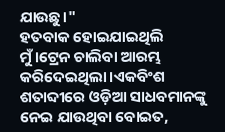ଯାଉଛୁ।"
ହତବାକ ହୋଇଯାଇଥିଲି ମୁଁ।ଟ୍ରେନ ଚାଲିବା ଆରମ୍ଭ କରିଦେଇଥିଲା।ଏକବିଂଶ ଶତାବ୍ଦୀରେ ଓଡ଼ିଆ ସାଧବମାନଙ୍କୁ ନେଇ ଯାଉଥିବା ବୋଇତ,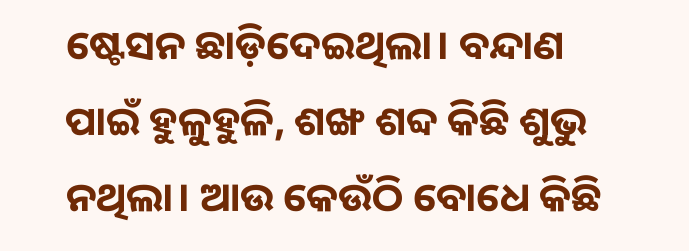ଷ୍ଟେସନ ଛାଡ଼ିଦେଇଥିଲା। ବନ୍ଦାଣ ପାଇଁ ହୁଳୁହୁଳି, ଶଙ୍ଖ ଶବ୍ଦ କିଛି ଶୁଭୁ ନଥିଲା। ଆଉ କେଉଁଠି ବୋଧେ କିଛି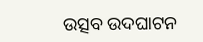ଉତ୍ସବ ଉଦଘାଟନ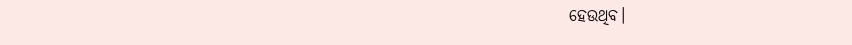ହେଉଥିବ।